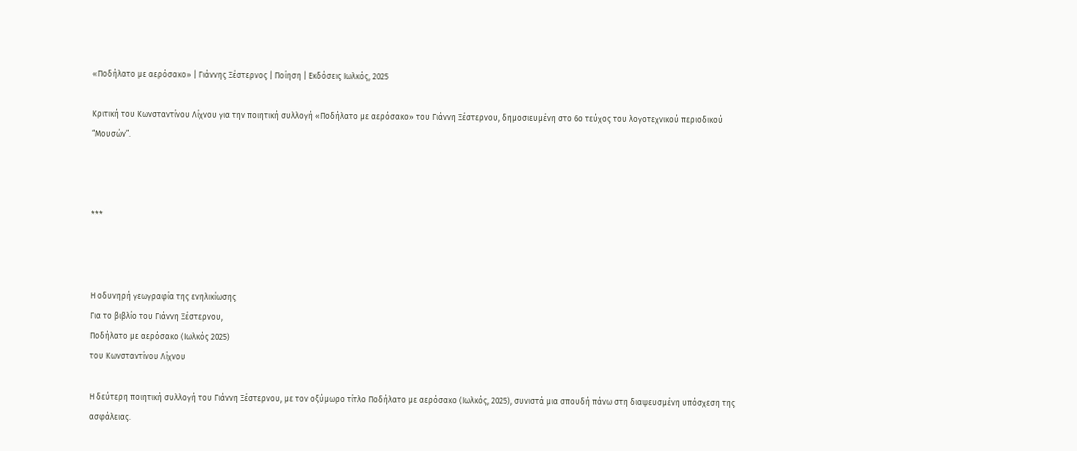«Ποδήλατο με αερόσακο» | Γιάννης Ξέστερνος | Ποίηση | Εκδόσεις Ιωλκός, 2025

Κριτική του Κωνσταντίνου Λίχνου για την ποιητική συλλογή «Ποδήλατο με αερόσακο» του Γιάννη Ξέστερνου, δημοσιευμένη στο 6ο τεύχος του λογοτεχνικού περιοδικού “Μουσών”.



***



Η οδυνηρή γεωγραφία της ενηλικίωσης
Για το βιβλίο του Γιάννη Ξέστερνου,
Ποδήλατο με αερόσακο (Ιωλκός 2025)
του Κωνσταντίνου Λίχνου

Η δεύτερη ποιητική συλλογή του Γιάννη Ξέστερνου, με τον οξύμωρο τίτλο Ποδήλατο με αερόσακο (Ιωλκός, 2025), συνιστά μια σπουδή πάνω στη διαψευσμένη υπόσχεση της ασφάλειας.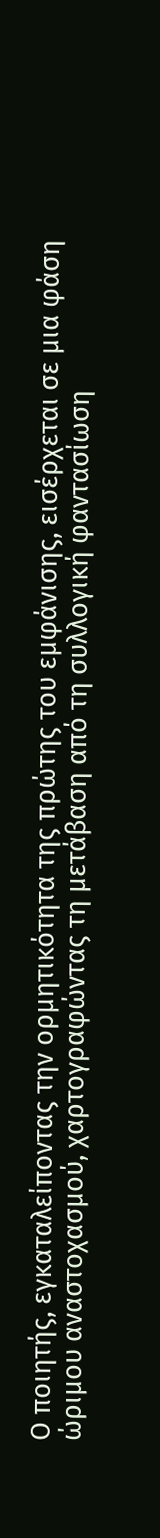Ο ποιητής, εγκαταλείποντας την ορμητικότητα της πρώτης του εμφάνισης, εισέρχεται σε μια φάση ώριμου αναστοχασμού, χαρτογραφώντας τη μετάβαση από τη συλλογική φαντασίωση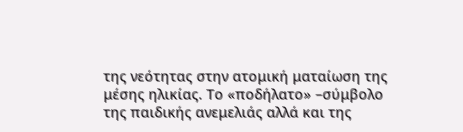της νεότητας στην ατομική ματαίωση της μέσης ηλικίας. Το «ποδήλατο» –σύμβολο της παιδικής ανεμελιάς αλλά και της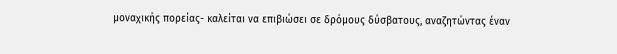μοναχικής πορείας- καλείται να επιβιώσει σε δρόμους δύσβατους, αναζητώντας έναν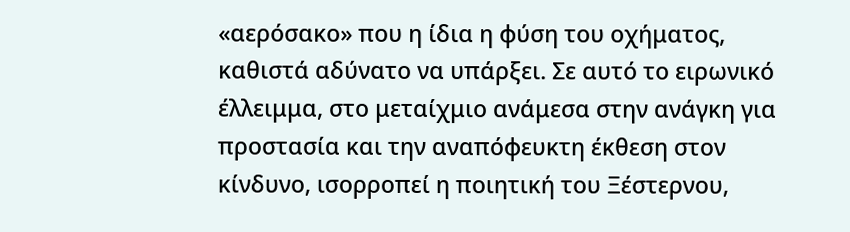«αερόσακο» που η ίδια η φύση του οχήματος, καθιστά αδύνατο να υπάρξει. Σε αυτό το ειρωνικό έλλειμμα, στο μεταίχμιο ανάμεσα στην ανάγκη για προστασία και την αναπόφευκτη έκθεση στον κίνδυνο, ισορροπεί η ποιητική του Ξέστερνου,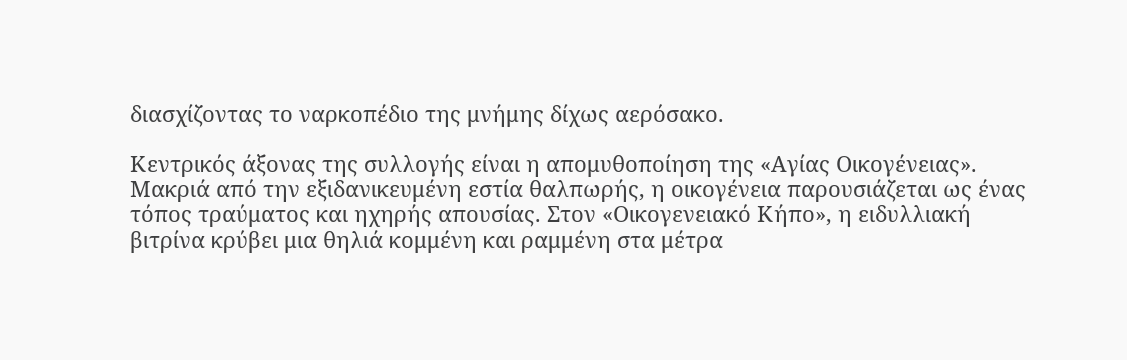διασχίζοντας το ναρκοπέδιο της μνήμης δίχως αερόσακο.

Κεντρικός άξονας της συλλογής είναι η απομυθοποίηση της «Αγίας Οικογένειας». Μακριά από την εξιδανικευμένη εστία θαλπωρής, η οικογένεια παρουσιάζεται ως ένας τόπος τραύματος και ηχηρής απουσίας. Στον «Οικογενειακό Κήπο», η ειδυλλιακή βιτρίνα κρύβει μια θηλιά κομμένη και ραμμένη στα μέτρα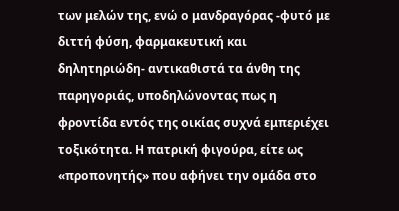των μελών της, ενώ ο μανδραγόρας -φυτό με διττή φύση, φαρμακευτική και δηλητηριώδη- αντικαθιστά τα άνθη της παρηγοριάς, υποδηλώνοντας πως η φροντίδα εντός της οικίας συχνά εμπεριέχει τοξικότητα. Η πατρική φιγούρα, είτε ως «προπονητής» που αφήνει την ομάδα στο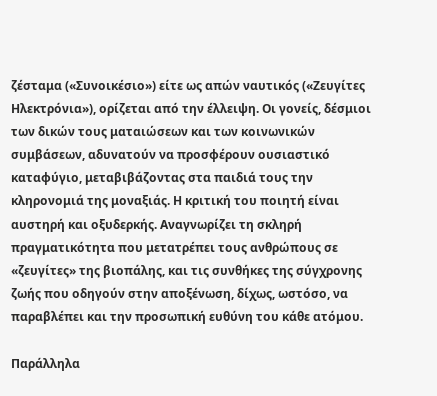ζέσταμα («Συνοικέσιο») είτε ως απών ναυτικός («Ζευγίτες Ηλεκτρόνια»), ορίζεται από την έλλειψη. Οι γονείς, δέσμιοι των δικών τους ματαιώσεων και των κοινωνικών συμβάσεων, αδυνατούν να προσφέρουν ουσιαστικό καταφύγιο, μεταβιβάζοντας στα παιδιά τους την κληρονομιά της μοναξιάς. Η κριτική του ποιητή είναι αυστηρή και οξυδερκής. Αναγνωρίζει τη σκληρή πραγματικότητα που μετατρέπει τους ανθρώπους σε «ζευγίτες» της βιοπάλης, και τις συνθήκες της σύγχρονης ζωής που οδηγούν στην αποξένωση, δίχως, ωστόσο, να παραβλέπει και την προσωπική ευθύνη του κάθε ατόμου.

Παράλληλα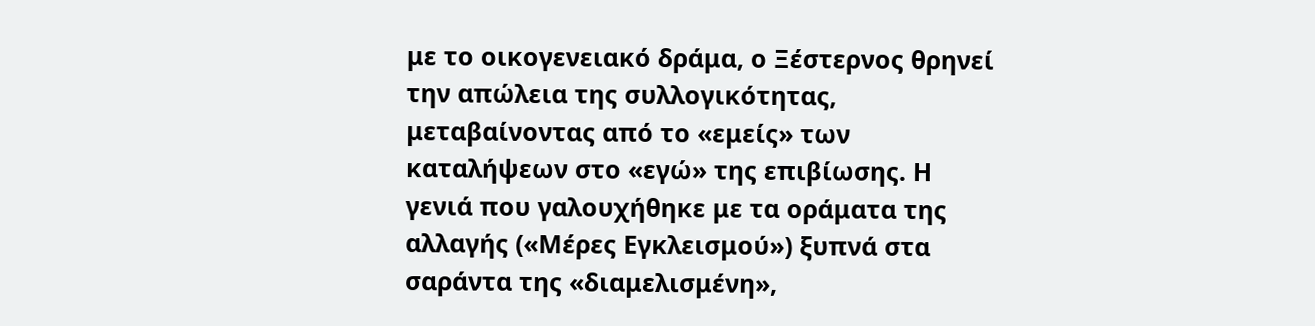με το οικογενειακό δράμα, ο Ξέστερνος θρηνεί την απώλεια της συλλογικότητας, μεταβαίνοντας από το «εμείς» των καταλήψεων στο «εγώ» της επιβίωσης. Η γενιά που γαλουχήθηκε με τα οράματα της αλλαγής («Μέρες Εγκλεισμού») ξυπνά στα σαράντα της «διαμελισμένη»,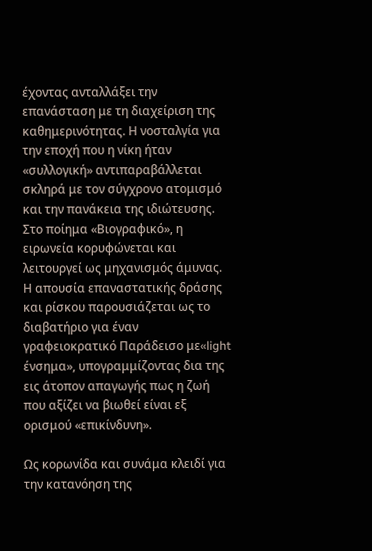έχοντας ανταλλάξει την επανάσταση με τη διαχείριση της καθημερινότητας. Η νοσταλγία για την εποχή που η νίκη ήταν «συλλογική» αντιπαραβάλλεται σκληρά με τον σύγχρονο ατομισμό και την πανάκεια της ιδιώτευσης. Στο ποίημα «Βιογραφικό», η ειρωνεία κορυφώνεται και λειτουργεί ως μηχανισμός άμυνας. Η απουσία επαναστατικής δράσης και ρίσκου παρουσιάζεται ως το διαβατήριο για έναν γραφειοκρατικό Παράδεισο με«light ένσημα», υπογραμμίζοντας δια της εις άτοπον απαγωγής πως η ζωή που αξίζει να βιωθεί είναι εξ ορισμού «επικίνδυνη».

Ως κορωνίδα και συνάμα κλειδί για την κατανόηση της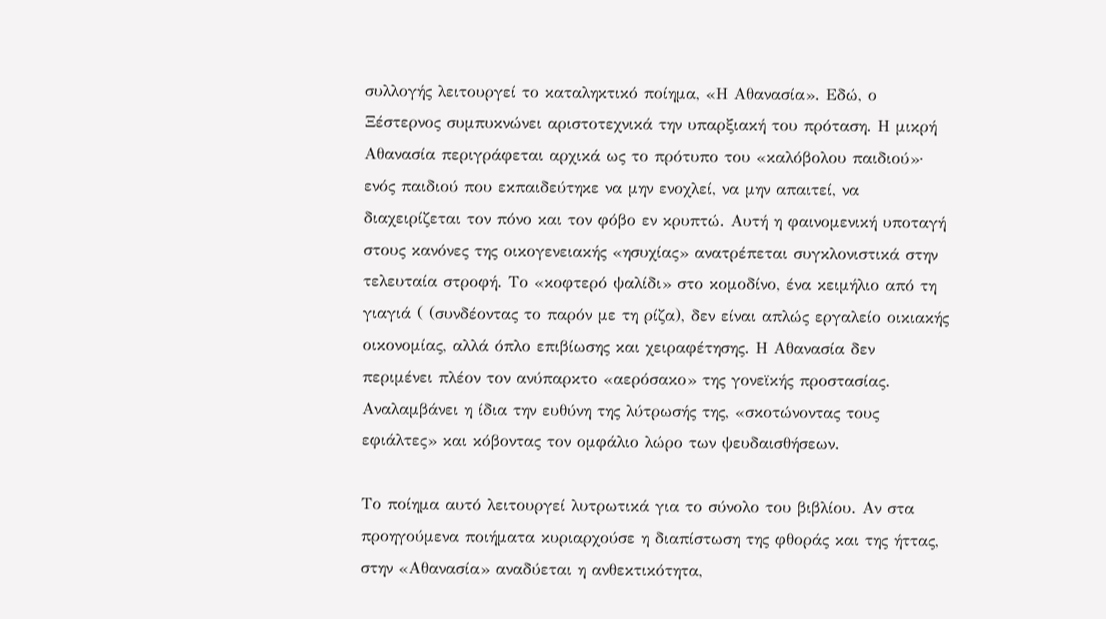συλλογής λειτουργεί το καταληκτικό ποίημα, «Η Αθανασία». Εδώ, ο Ξέστερνος συμπυκνώνει αριστοτεχνικά την υπαρξιακή του πρόταση. Η μικρή Αθανασία περιγράφεται αρχικά ως το πρότυπο του «καλόβολου παιδιού»· ενός παιδιού που εκπαιδεύτηκε να μην ενοχλεί, να μην απαιτεί, να διαχειρίζεται τον πόνο και τον φόβο εν κρυπτώ. Αυτή η φαινομενική υποταγή στους κανόνες της οικογενειακής «ησυχίας» ανατρέπεται συγκλονιστικά στην τελευταία στροφή. Το «κοφτερό ψαλίδι» στο κομοδίνο, ένα κειμήλιο από τη γιαγιά ( (συνδέοντας το παρόν με τη ρίζα), δεν είναι απλώς εργαλείο οικιακής οικονομίας, αλλά όπλο επιβίωσης και χειραφέτησης. Η Αθανασία δεν περιμένει πλέον τον ανύπαρκτο «αερόσακο» της γονεϊκής προστασίας. Αναλαμβάνει η ίδια την ευθύνη της λύτρωσής της, «σκοτώνοντας τους εφιάλτες» και κόβοντας τον ομφάλιο λώρο των ψευδαισθήσεων.

Το ποίημα αυτό λειτουργεί λυτρωτικά για το σύνολο του βιβλίου. Αν στα προηγούμενα ποιήματα κυριαρχούσε η διαπίστωση της φθοράς και της ήττας, στην «Αθανασία» αναδύεται η ανθεκτικότητα,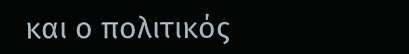και ο πολιτικός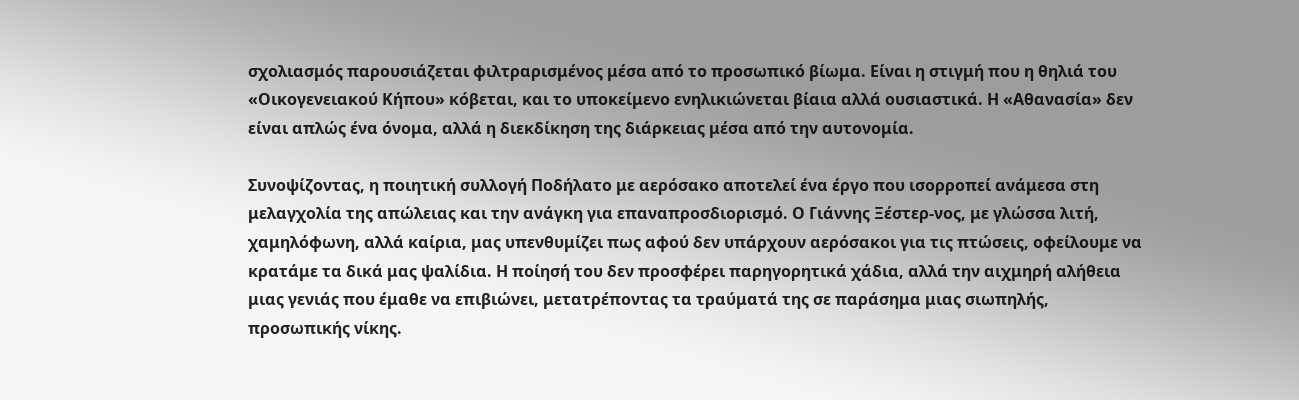σχολιασμός παρουσιάζεται φιλτραρισμένος μέσα από το προσωπικό βίωμα. Είναι η στιγμή που η θηλιά του «Οικογενειακού Κήπου» κόβεται, και το υποκείμενο ενηλικιώνεται βίαια αλλά ουσιαστικά. Η «Αθανασία» δεν είναι απλώς ένα όνομα, αλλά η διεκδίκηση της διάρκειας μέσα από την αυτονομία.

Συνοψίζοντας, η ποιητική συλλογή Ποδήλατο με αερόσακο αποτελεί ένα έργο που ισορροπεί ανάμεσα στη μελαγχολία της απώλειας και την ανάγκη για επαναπροσδιορισμό. Ο Γιάννης Ξέστερ-νος, με γλώσσα λιτή, χαμηλόφωνη, αλλά καίρια, μας υπενθυμίζει πως αφού δεν υπάρχουν αερόσακοι για τις πτώσεις, οφείλουμε να κρατάμε τα δικά μας ψαλίδια. Η ποίησή του δεν προσφέρει παρηγορητικά χάδια, αλλά την αιχμηρή αλήθεια μιας γενιάς που έμαθε να επιβιώνει, μετατρέποντας τα τραύματά της σε παράσημα μιας σιωπηλής, προσωπικής νίκης.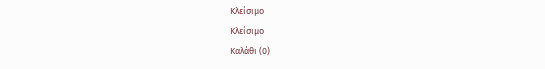Κλείσιμο
Κλείσιμο
Καλάθι (0)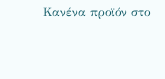Κανένα προϊόν στο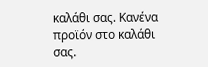καλάθι σας. Κανένα προϊόν στο καλάθι σας.